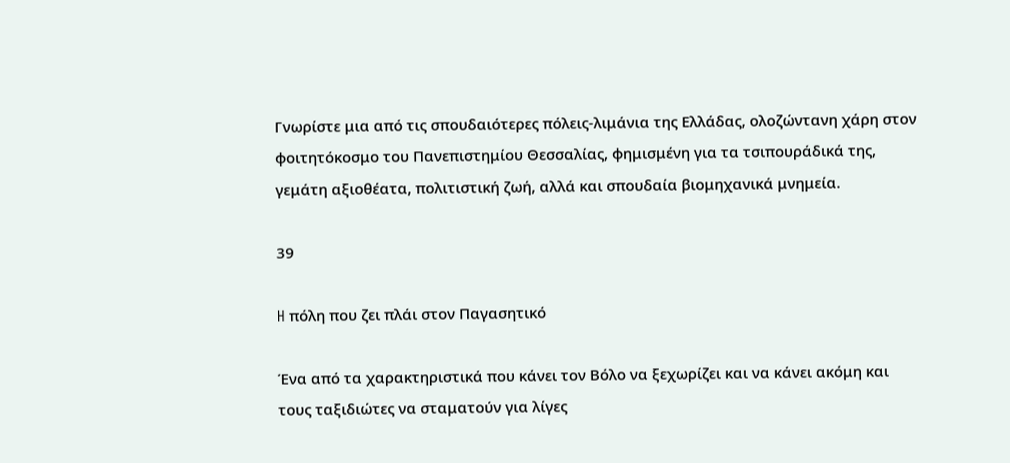Γνωρίστε μια από τις σπουδαιότερες πόλεις-λιμάνια της Ελλάδας, ολοζώντανη χάρη στον φοιτητόκοσμο του Πανεπιστημίου Θεσσαλίας, φημισμένη για τα τσιπουράδικά της, γεμάτη αξιοθέατα, πολιτιστική ζωή, αλλά και σπουδαία βιομηχανικά μνημεία.

39

H πόλη που ζει πλάι στον Παγασητικό

Ένα από τα χαρακτηριστικά που κάνει τον Βόλο να ξεχωρίζει και να κάνει ακόμη και τους ταξιδιώτες να σταματούν για λίγες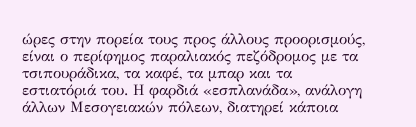ώρες στην πορεία τους προς άλλους προορισμούς, είναι ο περίφημος παραλιακός πεζόδρομος με τα τσιπουράδικα, τα καφέ, τα μπαρ και τα εστιατόριά του. Η φαρδιά «εσπλανάδα», ανάλογη άλλων Μεσογειακών πόλεων, διατηρεί κάποια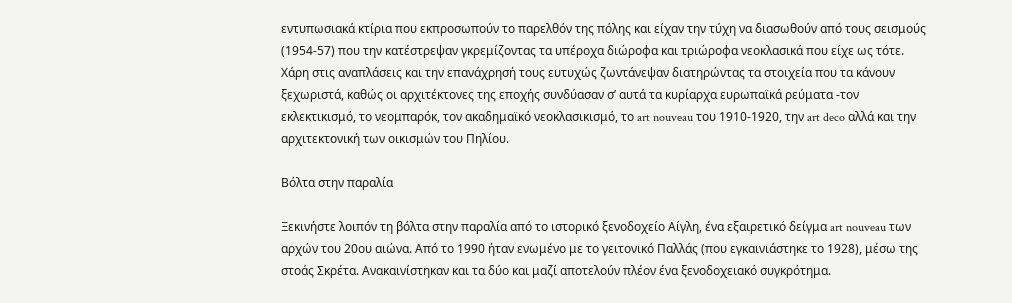εντυπωσιακά κτίρια που εκπροσωπούν το παρελθόν της πόλης και είχαν την τύχη να διασωθούν από τους σεισμούς (1954-57) που την κατέστρεψαν γκρεμίζοντας τα υπέροχα διώροφα και τριώροφα νεοκλασικά που είχε ως τότε. Χάρη στις αναπλάσεις και την επανάχρησή τους ευτυχώς ζωντάνεψαν διατηρώντας τα στοιχεία που τα κάνουν ξεχωριστά, καθώς οι αρχιτέκτονες της εποχής συνδύασαν σ’ αυτά τα κυρίαρχα ευρωπαϊκά ρεύματα -τον εκλεκτικισμό, το νεομπαρόκ, τον ακαδημαϊκό νεοκλασικισμό, το art nouveau του 1910-1920, την art deco αλλά και την αρχιτεκτονική των οικισμών του Πηλίου.

Βόλτα στην παραλία

Ξεκινήστε λοιπόν τη βόλτα στην παραλία από το ιστορικό ξενοδοχείο Αίγλη, ένα εξαιρετικό δείγμα art nouveau των αρχών του 20ου αιώνα. Από το 1990 ήταν ενωμένο με το γειτονικό Παλλάς (που εγκαινιάστηκε το 1928), μέσω της στοάς Σκρέτα. Ανακαινίστηκαν και τα δύο και μαζί αποτελούν πλέον ένα ξενοδοχειακό συγκρότημα.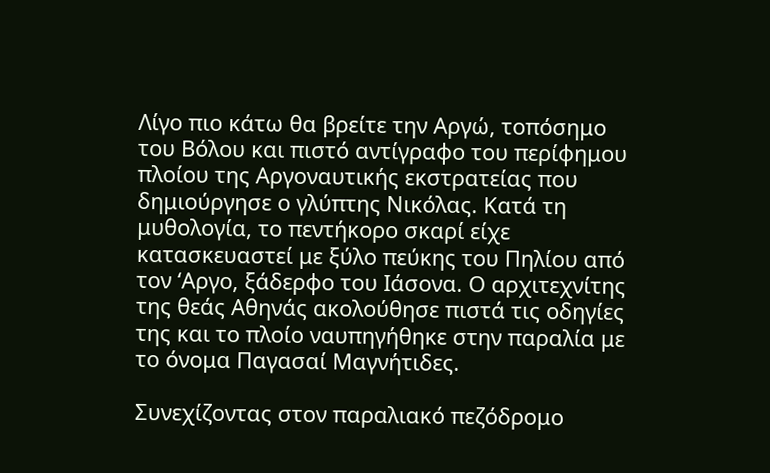Λίγο πιο κάτω θα βρείτε την Αργώ, τοπόσημο του Βόλου και πιστό αντίγραφο του περίφημου πλοίου της Αργοναυτικής εκστρατείας που δημιούργησε ο γλύπτης Νικόλας. Κατά τη μυθολογία, το πεντήκορο σκαρί είχε κατασκευαστεί με ξύλο πεύκης του Πηλίου από τον ‘Αργο, ξάδερφο του Ιάσονα. Ο αρχιτεχνίτης της θεάς Αθηνάς ακολούθησε πιστά τις οδηγίες της και το πλοίο ναυπηγήθηκε στην παραλία με το όνομα Παγασαί Μαγνήτιδες.

Συνεχίζοντας στον παραλιακό πεζόδρομο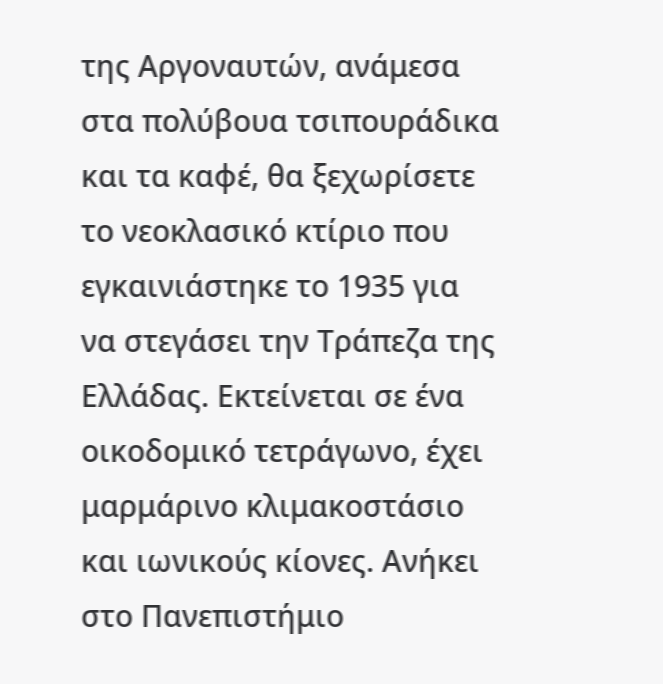της Αργοναυτών, ανάμεσα στα πολύβουα τσιπουράδικα και τα καφέ, θα ξεχωρίσετε το νεοκλασικό κτίριο που εγκαινιάστηκε το 1935 για να στεγάσει την Τράπεζα της Ελλάδας. Εκτείνεται σε ένα οικοδομικό τετράγωνο, έχει μαρμάρινο κλιμακοστάσιο και ιωνικούς κίονες. Ανήκει στο Πανεπιστήμιο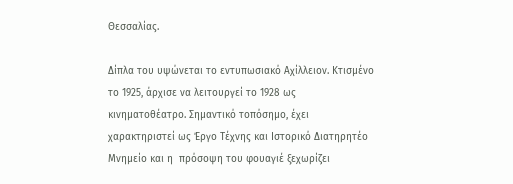Θεσσαλίας.

Δίπλα του υψώνεται το εντυπωσιακό Αχίλλειον. Κτισμένο το 1925, άρχισε να λειτουργεί το 1928 ως κινηματοθέατρο. Σημαντικό τοπόσημο, έχει χαρακτηριστεί ως Έργο Τέχνης και Ιστορικό Διατηρητέο Μνημείο και η  πρόσοψη του φουαγιέ ξεχωρίζει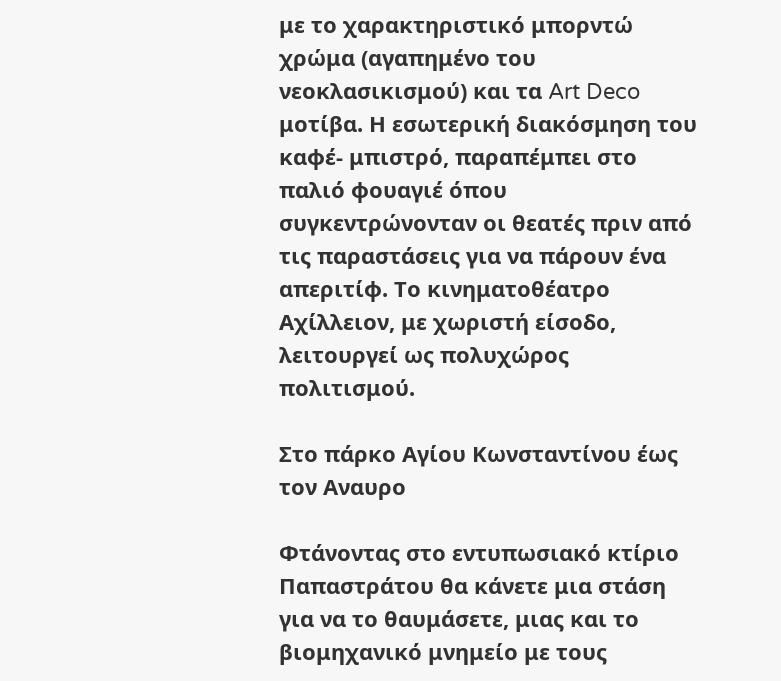με το χαρακτηριστικό μπορντώ χρώμα (αγαπημένο του νεοκλασικισμού) και τα Art Deco μοτίβα. Η εσωτερική διακόσμηση του καφέ- μπιστρό, παραπέμπει στο παλιό φουαγιέ όπου συγκεντρώνονταν οι θεατές πριν από τις παραστάσεις για να πάρουν ένα απεριτίφ. Το κινηματοθέατρο Αχίλλειον, με χωριστή είσοδο, λειτουργεί ως πολυχώρος πολιτισμού.

Στο πάρκο Αγίου Κωνσταντίνου έως τον Αναυρο

Φτάνοντας στο εντυπωσιακό κτίριο Παπαστράτου θα κάνετε μια στάση για να το θαυμάσετε, μιας και το βιομηχανικό μνημείο με τους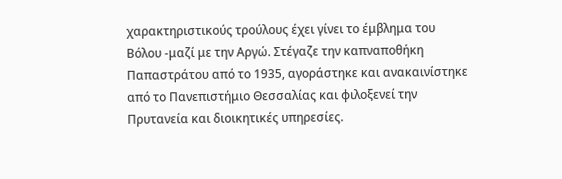χαρακτηριστικούς τρούλους έχει γίνει το έμβλημα του Βόλου -μαζί με την Αργώ. Στέγαζε την καπναποθήκη Παπαστράτου από το 1935, αγοράστηκε και ανακαινίστηκε από το Πανεπιστήμιο Θεσσαλίας και φιλοξενεί την Πρυτανεία και διοικητικές υπηρεσίες.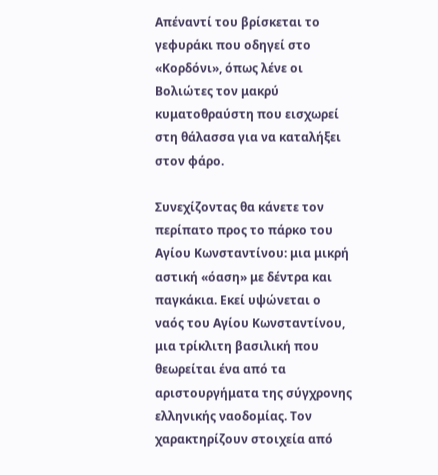Απέναντί του βρίσκεται το γεφυράκι που οδηγεί στο «Κορδόνι», όπως λένε οι Βολιώτες τον μακρύ κυματοθραύστη που εισχωρεί στη θάλασσα για να καταλήξει στον φάρο.

Συνεχίζοντας θα κάνετε τον περίπατο προς το πάρκο του Αγίου Κωνσταντίνου: μια μικρή αστική «όαση» με δέντρα και παγκάκια. Εκεί υψώνεται ο ναός του Αγίου Κωνσταντίνου, μια τρίκλιτη βασιλική που θεωρείται ένα από τα αριστουργήματα της σύγχρονης ελληνικής ναοδομίας. Τον χαρακτηρίζουν στοιχεία από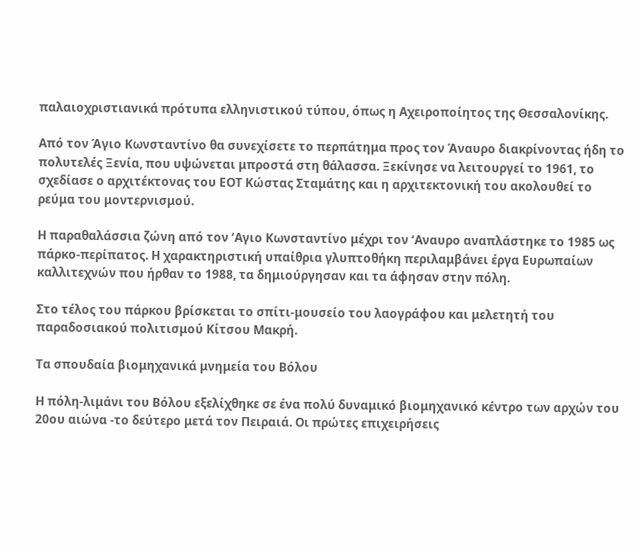παλαιοχριστιανικά πρότυπα ελληνιστικού τύπου, όπως η Αχειροποίητος της Θεσσαλονίκης.

Από τον Άγιο Κωνσταντίνο θα συνεχίσετε το περπάτημα προς τον Άναυρο διακρίνοντας ήδη το πολυτελές Ξενία, που υψώνεται μπροστά στη θάλασσα. Ξεκίνησε να λειτουργεί το 1961, το σχεδίασε ο αρχιτέκτονας του ΕΟΤ Κώστας Σταμάτης και η αρχιτεκτονική του ακολουθεί το ρεύμα του μοντερνισμού.

Η παραθαλάσσια ζώνη από τον ‘Αγιο Κωνσταντίνο μέχρι τον ‘Αναυρο αναπλάστηκε το 1985 ως πάρκο-περίπατος. H χαρακτηριστική υπαίθρια γλυπτοθήκη περιλαμβάνει έργα Ευρωπαίων καλλιτεχνών που ήρθαν το 1988, τα δημιούργησαν και τα άφησαν στην πόλη.

Στο τέλος του πάρκου βρίσκεται το σπίτι-μουσείο του λαογράφου και μελετητή του παραδοσιακού πολιτισμού Κίτσου Μακρή.

Τα σπουδαία βιομηχανικά μνημεία του Βόλου

Η πόλη-λιμάνι του Βόλου εξελίχθηκε σε ένα πολύ δυναμικό βιομηχανικό κέντρο των αρχών του 20ου αιώνα -το δεύτερο μετά τον Πειραιά. Οι πρώτες επιχειρήσεις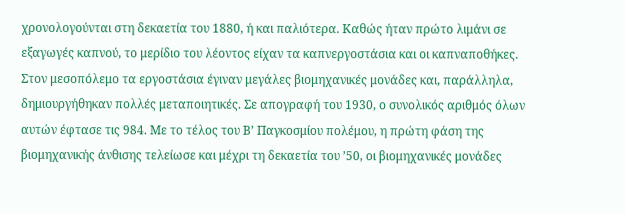χρονολογούνται στη δεκαετία του 1880, ή και παλιότερα. Καθώς ήταν πρώτο λιμάνι σε εξαγωγές καπνού, το μερίδιο του λέοντος είχαν τα καπνεργοστάσια και οι καπναποθήκες. Στον μεσοπόλεμο τα εργοστάσια έγιναν μεγάλες βιομηχανικές μονάδες και, παράλληλα, δημιουργήθηκαν πολλές μεταποιητικές. Σε απογραφή του 1930, ο συνολικός αριθμός όλων αυτών έφτασε τις 984. Με το τέλος του Β’ Παγκοσμίου πολέμου, η πρώτη φάση της βιομηχανικής άνθισης τελείωσε και μέχρι τη δεκαετία του ’50, οι βιομηχανικές μονάδες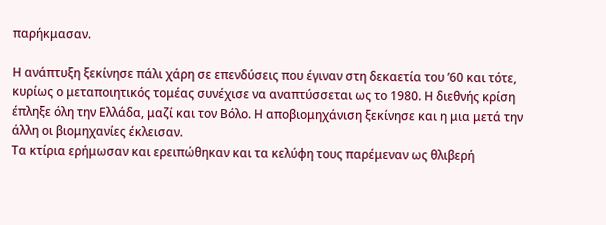παρήκμασαν.

Η ανάπτυξη ξεκίνησε πάλι χάρη σε επενδύσεις που έγιναν στη δεκαετία του ’60 και τότε, κυρίως ο μεταποιητικός τομέας συνέχισε να αναπτύσσεται ως το 1980. Η διεθνής κρίση έπληξε όλη την Ελλάδα, μαζί και τον Βόλο. Η αποβιομηχάνιση ξεκίνησε και η μια μετά την άλλη οι βιομηχανίες έκλεισαν.
Τα κτίρια ερήμωσαν και ερειπώθηκαν και τα κελύφη τους παρέμεναν ως θλιβερή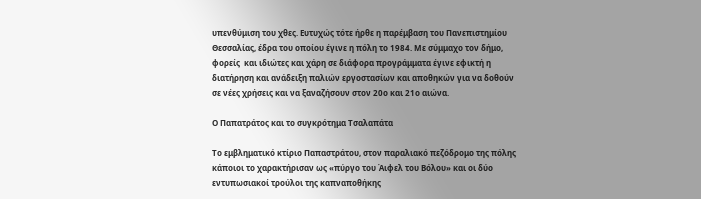υπενθύμιση του χθες. Ευτυχώς τότε ήρθε η παρέμβαση του Πανεπιστημίου Θεσσαλίας, έδρα του οποίου έγινε η πόλη το 1984. Με σύμμαχο τον δήμο, φορείς  και ιδιώτες και χάρη σε διάφορα προγράμματα έγινε εφικτή η διατήρηση και ανάδειξη παλιών εργοστασίων και αποθηκών για να δοθούν σε νέες χρήσεις και να ξαναζήσουν στον 20ο και 21ο αιώνα.

Ο Παπατράτος και το συγκρότημα Τσαλαπάτα

Το εμβληματικό κτίριο Παπαστράτου, στον παραλιακό πεζόδρομο της πόλης  κάποιοι το χαρακτήρισαν ως «πύργο του Άιφελ του Βόλου» και οι δύο εντυπωσιακοί τρούλοι της καπναποθήκης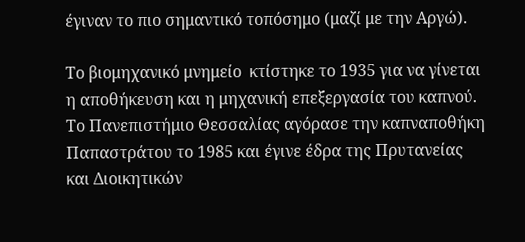έγιναν το πιο σημαντικό τοπόσημο (μαζί με την Αργώ).

Το βιομηχανικό μνημείο  κτίστηκε το 1935 για να γίνεται η αποθήκευση και η μηχανική επεξεργασία του καπνού. Το Πανεπιστήμιο Θεσσαλίας αγόρασε την καπναποθήκη Παπαστράτου το 1985 και έγινε έδρα της Πρυτανείας και Διοικητικών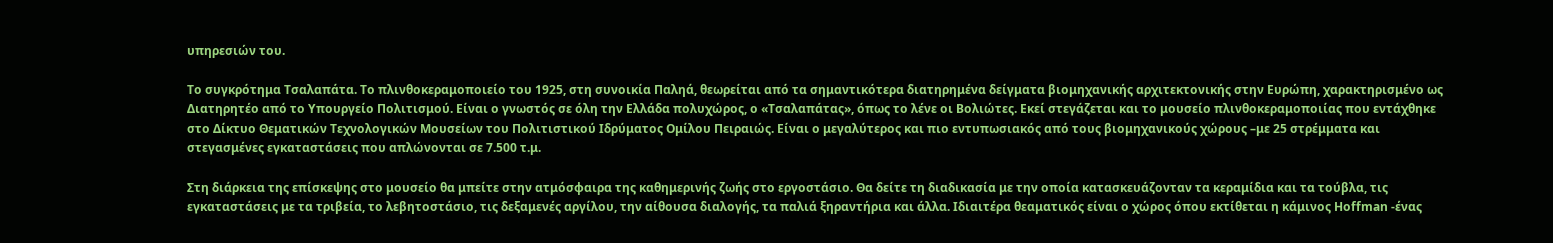υπηρεσιών του.

Το συγκρότημα Τσαλαπάτα. Το πλινθοκεραμοποιείο του 1925, στη συνοικία Παληά, θεωρείται από τα σημαντικότερα διατηρημένα δείγματα βιομηχανικής αρχιτεκτονικής στην Ευρώπη, χαρακτηρισμένο ως Διατηρητέο από το Υπουργείο Πολιτισμού. Είναι ο γνωστός σε όλη την Ελλάδα πολυχώρος, ο «Τσαλαπάτας», όπως το λένε οι Βολιώτες. Εκεί στεγάζεται και το μουσείο πλινθοκεραμοποιίας που εντάχθηκε στο Δίκτυο Θεματικών Τεχνολογικών Μουσείων του Πολιτιστικού Ιδρύματος Ομίλου Πειραιώς. Είναι ο μεγαλύτερος και πιο εντυπωσιακός από τους βιομηχανικούς χώρους –με 25 στρέμματα και στεγασμένες εγκαταστάσεις που απλώνονται σε 7.500 τ.μ.

Στη διάρκεια της επίσκεψης στο μουσείο θα μπείτε στην ατμόσφαιρα της καθημερινής ζωής στο εργοστάσιο. Θα δείτε τη διαδικασία με την οποία κατασκευάζονταν τα κεραμίδια και τα τούβλα, τις εγκαταστάσεις με τα τριβεία, το λεβητοστάσιο, τις δεξαμενές αργίλου, την αίθουσα διαλογής, τα παλιά ξηραντήρια και άλλα. Ιδιαιτέρα θεαματικός είναι ο χώρος όπου εκτίθεται η κάμινος Hoffman -ένας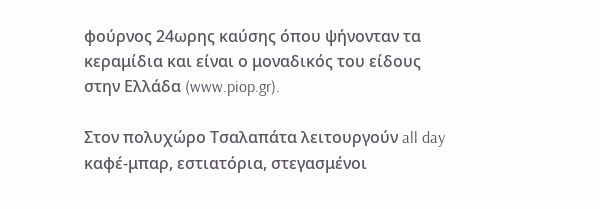φούρνος 24ωρης καύσης όπου ψήνονταν τα κεραμίδια και είναι ο μοναδικός του είδους στην Ελλάδα (www.piop.gr).

Στον πολυχώρο Τσαλαπάτα λειτουργούν all day καφέ-μπαρ, εστιατόρια, στεγασμένοι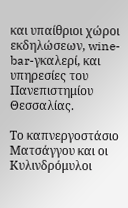και υπαίθριοι χώροι εκδηλώσεων, wine-bar-γκαλερί, και υπηρεσίες του Πανεπιστημίου Θεσσαλίας.

Το καπνεργοστάσιο Ματσάγγου και οι Κυλινδρόμυλοι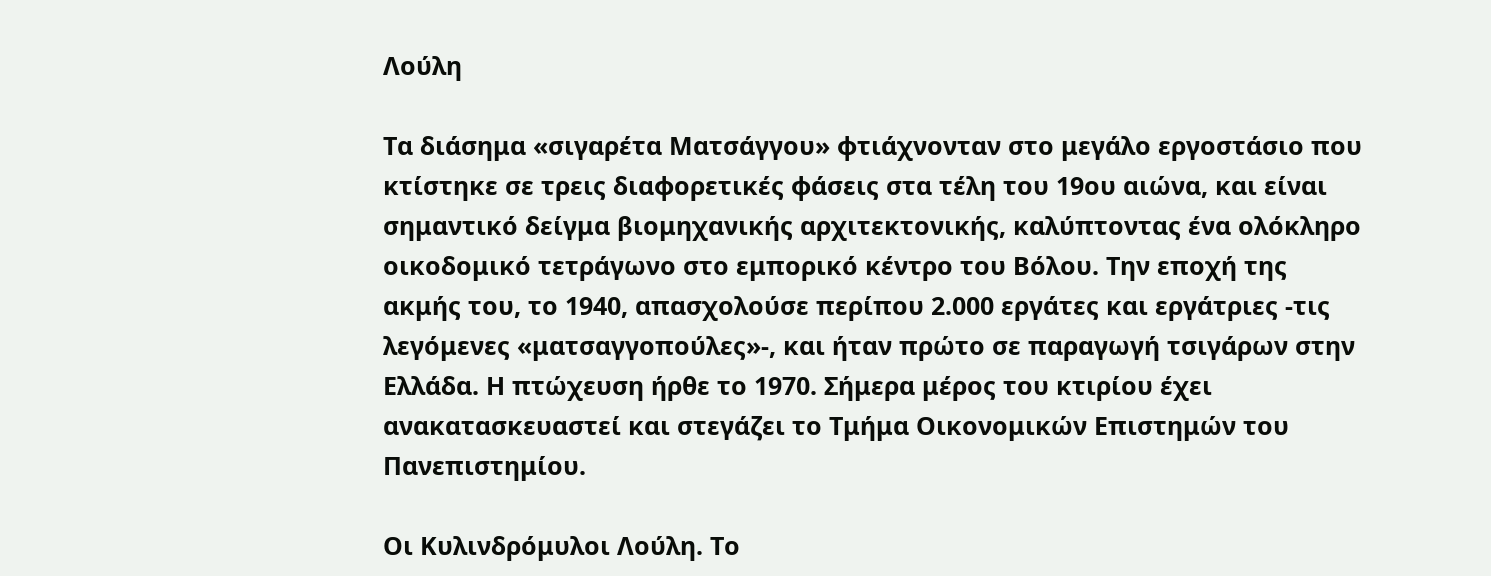Λούλη

Τα διάσημα «σιγαρέτα Ματσάγγου» φτιάχνονταν στο μεγάλο εργοστάσιο που κτίστηκε σε τρεις διαφορετικές φάσεις στα τέλη του 19ου αιώνα, και είναι σημαντικό δείγμα βιομηχανικής αρχιτεκτονικής, καλύπτοντας ένα ολόκληρο οικοδομικό τετράγωνο στο εμπορικό κέντρο του Βόλου. Την εποχή της ακμής του, το 1940, απασχολούσε περίπου 2.000 εργάτες και εργάτριες -τις λεγόμενες «ματσαγγοπούλες»-, και ήταν πρώτο σε παραγωγή τσιγάρων στην Ελλάδα. Η πτώχευση ήρθε το 1970. Σήμερα μέρος του κτιρίου έχει ανακατασκευαστεί και στεγάζει το Τμήμα Οικονομικών Επιστημών του Πανεπιστημίου.

Οι Κυλινδρόμυλοι Λούλη. Το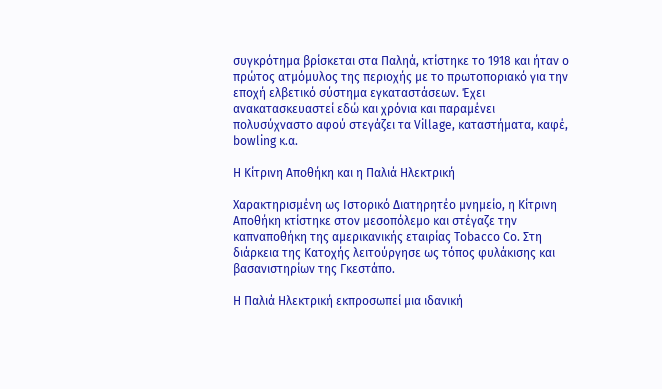συγκρότημα βρίσκεται στα Παληά, κτίστηκε το 1918 και ήταν ο πρώτος ατμόμυλος της περιοχής με το πρωτοποριακό για την εποχή ελβετικό σύστημα εγκαταστάσεων. Έχει ανακατασκευαστεί εδώ και χρόνια και παραμένει πολυσύχναστο αφού στεγάζει τα Village, καταστήματα, καφέ, bowling κ.α.

Η Κίτρινη Αποθήκη και η Παλιά Ηλεκτρική

Χαρακτηρισμένη ως Ιστορικό Διατηρητέο μνημείο, η Κίτρινη Αποθήκη κτίστηκε στον μεσοπόλεμο και στέγαζε την καπναποθήκη της αμερικανικής εταιρίας Tobacco Co. Στη διάρκεια της Κατοχής λειτούργησε ως τόπος φυλάκισης και βασανιστηρίων της Γκεστάπο.

Η Παλιά Ηλεκτρική εκπροσωπεί μια ιδανική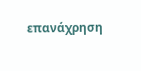επανάχρηση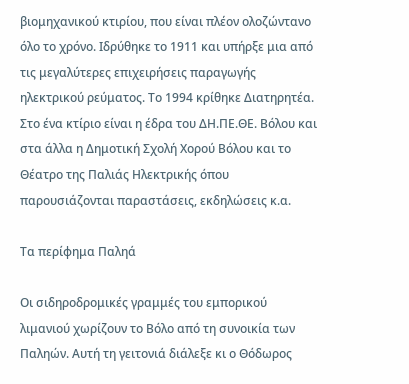βιομηχανικού κτιρίου, που είναι πλέον ολοζώντανο όλο το χρόνο. Ιδρύθηκε το 1911 και υπήρξε μια από τις μεγαλύτερες επιχειρήσεις παραγωγής ηλεκτρικού ρεύματος. Το 1994 κρίθηκε Διατηρητέα. Στο ένα κτίριο είναι η έδρα του ΔΗ.ΠΕ.ΘΕ. Βόλου και στα άλλα η Δημοτική Σχολή Χορού Βόλου και το Θέατρο της Παλιάς Ηλεκτρικής όπου παρουσιάζονται παραστάσεις, εκδηλώσεις κ.α.

Τα περίφημα Παληά

Οι σιδηροδρομικές γραμμές του εμπορικού λιμανιού χωρίζουν το Βόλο από τη συνοικία των Παληών. Αυτή τη γειτονιά διάλεξε κι ο Θόδωρος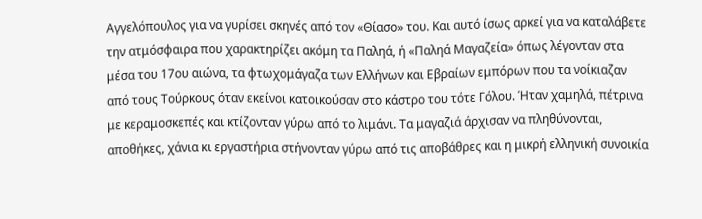Αγγελόπουλος για να γυρίσει σκηνές από τον «Θίασο» του. Και αυτό ίσως αρκεί για να καταλάβετε την ατμόσφαιρα που χαρακτηρίζει ακόμη τα Παληά, ή «Παληά Μαγαζεία» όπως λέγονταν στα μέσα του 17ου αιώνα, τα φτωχομάγαζα των Ελλήνων και Εβραίων εμπόρων που τα νοίκιαζαν από τους Τούρκους όταν εκείνοι κατοικούσαν στο κάστρο του τότε Γόλου. Ήταν χαμηλά, πέτρινα με κεραμοσκεπές και κτίζονταν γύρω από το λιμάνι. Τα μαγαζιά άρχισαν να πληθύνονται, αποθήκες, χάνια κι εργαστήρια στήνονταν γύρω από τις αποβάθρες και η μικρή ελληνική συνοικία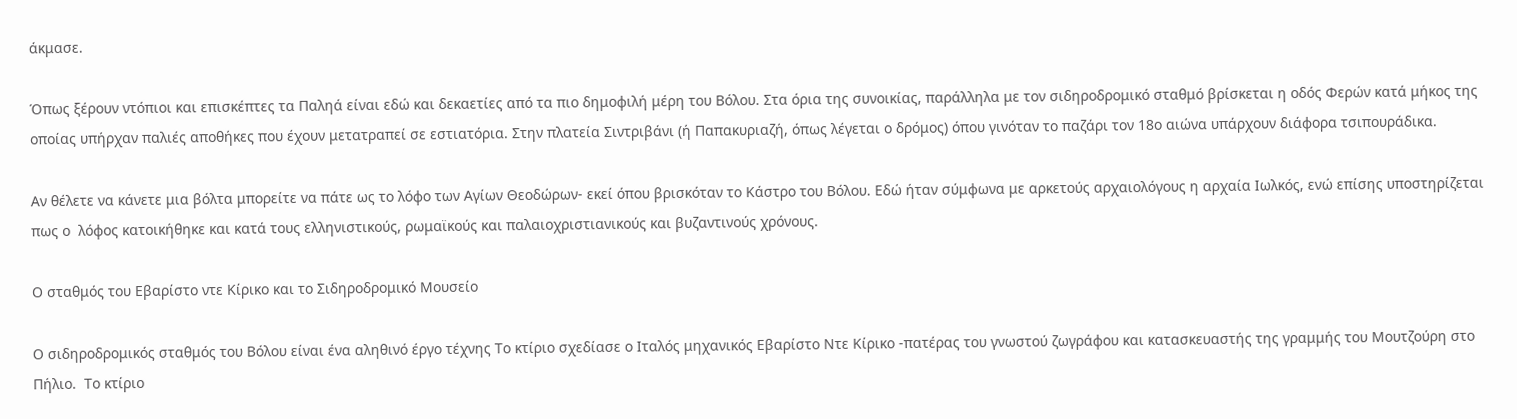άκμασε.

Όπως ξέρουν ντόπιοι και επισκέπτες τα Παληά είναι εδώ και δεκαετίες από τα πιο δημοφιλή μέρη του Βόλου. Στα όρια της συνοικίας, παράλληλα με τον σιδηροδρομικό σταθμό βρίσκεται η οδός Φερών κατά μήκος της οποίας υπήρχαν παλιές αποθήκες που έχουν μετατραπεί σε εστιατόρια. Στην πλατεία Σιντριβάνι (ή Παπακυριαζή, όπως λέγεται ο δρόμος) όπου γινόταν το παζάρι τον 18ο αιώνα υπάρχουν διάφορα τσιπουράδικα.

Αν θέλετε να κάνετε μια βόλτα μπορείτε να πάτε ως το λόφο των Αγίων Θεοδώρων- εκεί όπου βρισκόταν το Κάστρο του Βόλου. Εδώ ήταν σύμφωνα με αρκετούς αρχαιολόγους η αρχαία Ιωλκός, ενώ επίσης υποστηρίζεται πως ο  λόφος κατοικήθηκε και κατά τους ελληνιστικούς, ρωμαϊκούς και παλαιοχριστιανικούς και βυζαντινούς χρόνους.

Ο σταθμός του Eβαρίστο ντε Κίρικο και το Σιδηροδρομικό Μουσείο

Ο σιδηροδρομικός σταθμός του Βόλου είναι ένα αληθινό έργο τέχνης Το κτίριο σχεδίασε ο Ιταλός μηχανικός Εβαρίστο Ντε Κίρικο -πατέρας του γνωστού ζωγράφου και κατασκευαστής της γραμμής του Μουτζούρη στο Πήλιο.  Το κτίριο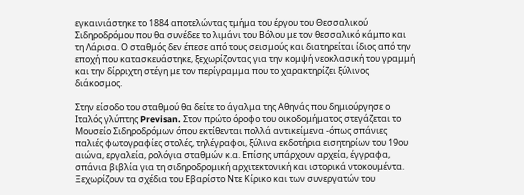εγκαινιάστηκε το 1884 αποτελώντας τμήμα του έργου του Θεσσαλικού Σιδηροδρόμου που θα συνέδεε το λιμάνι του Βόλου με τον θεσσαλικό κάμπο και τη Λάρισα. Ο σταθμός δεν έπεσε από τους σεισμούς και διατηρείται ίδιος από την εποχή που κατασκευάστηκε, ξεχωρίζοντας για την κομψή νεοκλασική του γραμμή και την δίρριχτη στέγη με τον περίγραμμα που το χαρακτηρίζει ξύλινος διάκοσμος.

Στην είσοδο του σταθμού θα δείτε το άγαλμα της Αθηνάς που δημιούργησε ο Ιταλός γλύπτης Previsan. Στον πρώτο όροφο του οικοδομήματος στεγάζεται το Μουσείο Σιδηροδρόμων όπου εκτίθενται πολλά αντικείμενα -όπως σπάνιες παλιές φωτογραφίες στολές, τηλέγραφοι, ξύλινα εκδοτήρια εισητηρίων του 19ου αιώνα, εργαλεία, ρολόγια σταθμών κ.α. Επίσης υπάρχουν αρχεία, έγγραφα, σπάνια βιβλία για τη σιδηροδρομική αρχιτεκτονική και ιστορικά ντοκουμέντα. Ξεχωρίζουν τα σχέδια του Εβαρίστο Ντε Κίρικο και των συνεργατών του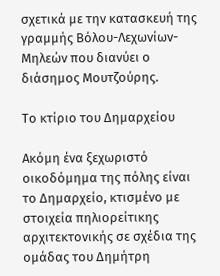σχετικά με την κατασκευή της γραμμής Βόλου-Λεχωνίων-Μηλεών που διανύει ο διάσημος Μουτζούρης.

Το κτίριο του Δημαρχείου

Ακόμη ένα ξεχωριστό οικοδόμημα της πόλης είναι το Δημαρχείο, κτισμένο με στοιχεία πηλιορείτικης αρχιτεκτονικής σε σχέδια της ομάδας του Δημήτρη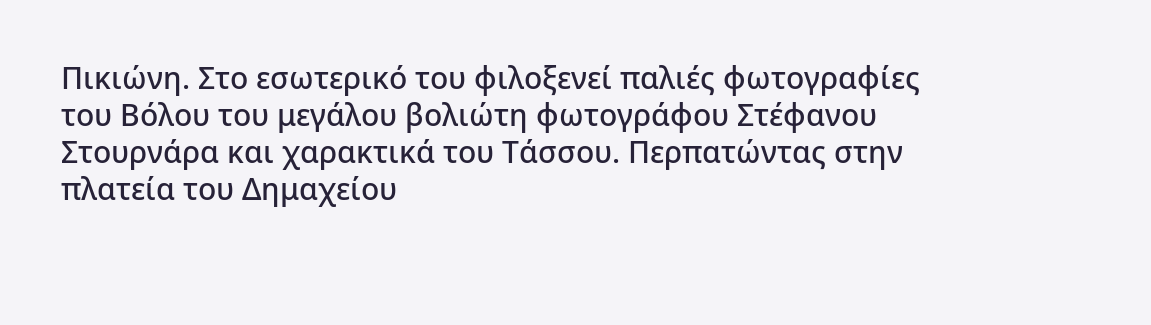Πικιώνη. Στο εσωτερικό του φιλοξενεί παλιές φωτογραφίες του Βόλου του μεγάλου βολιώτη φωτογράφου Στέφανου Στουρνάρα και χαρακτικά του Τάσσου. Περπατώντας στην πλατεία του Δημαχείου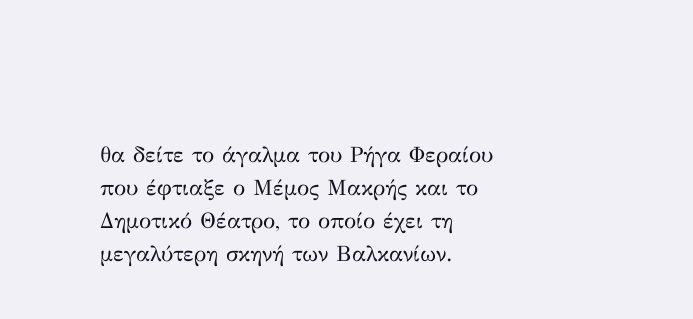θα δείτε το άγαλμα του Ρήγα Φεραίου που έφτιαξε ο Μέμος Μακρής και το Δημοτικό Θέατρο, το οποίο έχει τη μεγαλύτερη σκηνή των Βαλκανίων.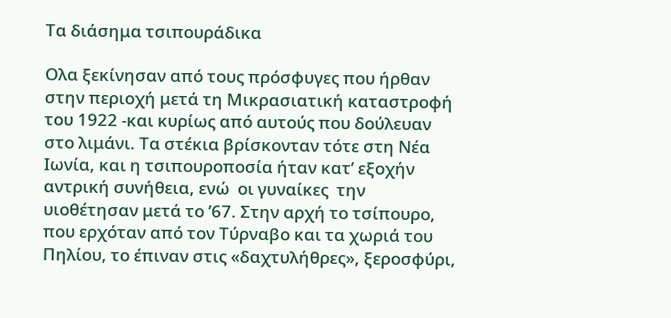Τα διάσημα τσιπουράδικα

Ολα ξεκίνησαν από τους πρόσφυγες που ήρθαν στην περιοχή μετά τη Μικρασιατική καταστροφή του 1922 -και κυρίως από αυτούς που δούλευαν στο λιμάνι. Τα στέκια βρίσκονταν τότε στη Νέα Ιωνία, και η τσιπουροποσία ήταν κατ’ εξοχήν αντρική συνήθεια, ενώ  οι γυναίκες  την υιοθέτησαν μετά το ’67. Στην αρχή το τσίπουρο, που ερχόταν από τον Τύρναβο και τα χωριά του Πηλίου, το έπιναν στις «δαχτυλήθρες», ξεροσφύρι,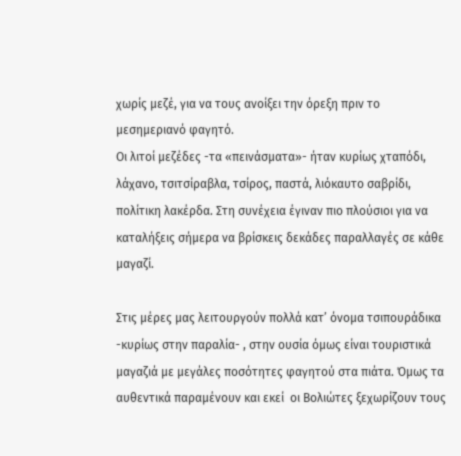χωρίς μεζέ, για να τους ανοίξει την όρεξη πριν το μεσημεριανό φαγητό.
Οι λιτοί μεζέδες -τα «πεινάσματα»- ήταν κυρίως χταπόδι, λάχανο, τσιτσίραβλα, τσίρος, παστά, λιόκαυτο σαβρίδι, πολίτικη λακέρδα. Στη συνέχεια έγιναν πιο πλούσιοι για να καταλήξεις σήμερα να βρίσκεις δεκάδες παραλλαγές σε κάθε μαγαζί.

Στις μέρες μας λειτουργούν πολλά κατ’ όνομα τσιπουράδικα -κυρίως στην παραλία- , στην ουσία όμως είναι τουριστικά μαγαζιά με μεγάλες ποσότητες φαγητού στα πιάτα. Όμως τα αυθεντικά παραμένουν και εκεί  οι Βολιώτες ξεχωρίζουν τους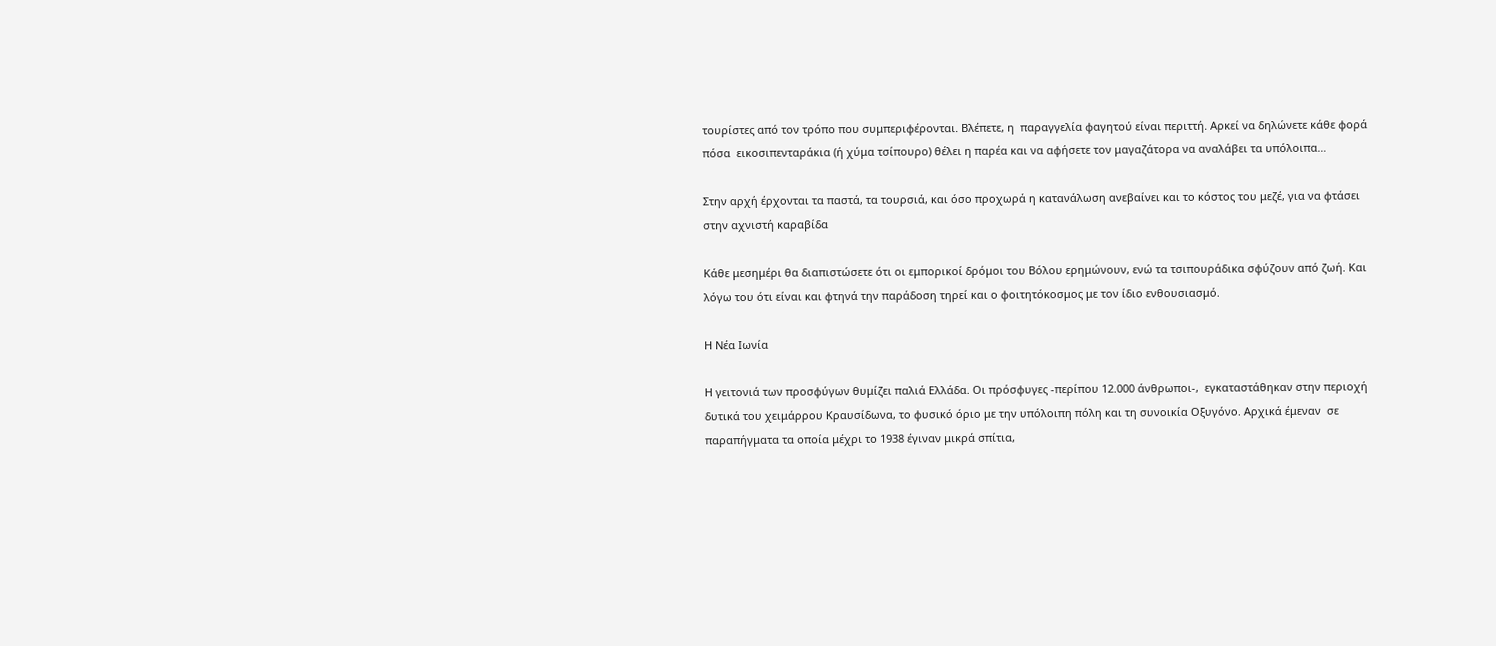τουρίστες από τον τρόπο που συμπεριφέρονται. Βλέπετε, η  παραγγελία φαγητού είναι περιττή. Αρκεί να δηλώνετε κάθε φορά πόσα  εικοσιπενταράκια (ή χύμα τσίπουρο) θέλει η παρέα και να αφήσετε τον μαγαζάτορα να αναλάβει τα υπόλοιπα…

Στην αρχή έρχονται τα παστά, τα τουρσιά, και όσο προχωρά η κατανάλωση ανεβαίνει και το κόστος του μεζέ, για να φτάσει στην αχνιστή καραβίδα

Κάθε μεσημέρι θα διαπιστώσετε ότι οι εμπορικοί δρόμοι του Βόλου ερημώνουν, ενώ τα τσιπουράδικα σφύζουν από ζωή. Και  λόγω του ότι είναι και φτηνά την παράδοση τηρεί και ο φοιτητόκοσμος με τον ίδιο ενθουσιασμό.

Η Νέα Ιωνία

Η γειτονιά των προσφύγων θυμίζει παλιά Ελλάδα. Οι πρόσφυγες -περίπου 12.000 άνθρωποι-,  εγκαταστάθηκαν στην περιοχή δυτικά του χειμάρρου Κραυσίδωνα, το φυσικό όριο με την υπόλοιπη πόλη και τη συνοικία Οξυγόνο. Αρχικά έμεναν  σε παραπήγματα τα οποία μέχρι το 1938 έγιναν μικρά σπίτια,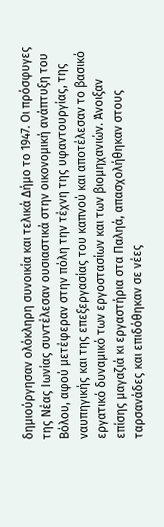δημιούργησαν ολόκληρη συνοικία και τελικά Δήμο το 1947. Οι πρόσφυγες της Νέας Ιωνίας συντέλεσαν ουσιαστικά στην οικονομική ανάπτυξη του Βόλου, αφού μετέφεραν στην πόλη την τέχνη της υφαντουργίας, της ναυπηγικής και της επεξεργασίας του καπνού και αποτέλεσαν το βασικό εργατικό δυναμικό των εργοστασίων και των βιομηχανιών. Άνοιξαν επίσης μαγαζιά κι εργαστήρια στα Παληά, απασχολήθηκαν στους ταρσανάδες και επιδόθηκαν σε νέες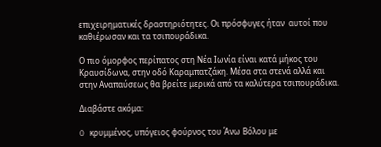επιχειρηματικές δραστηριότητες. Οι πρόσφυγες ήταν  αυτοί που καθιέρωσαν και τα τσιπουράδικα.

Ο πιο όμορφος περίπατος στη Νέα Ιωνία είναι κατά μήκος του Κραυσίδωνα, στην οδό Καραμπατζάκη. Μέσα στα στενά αλλά και στην Αναπαύσεως θα βρείτε μερικά από τα καλύτερα τσιπουράδικα.

Διαβάστε ακόμα:

O κρυμμένος, υπόγειος φούρνος του Άνω Βόλου με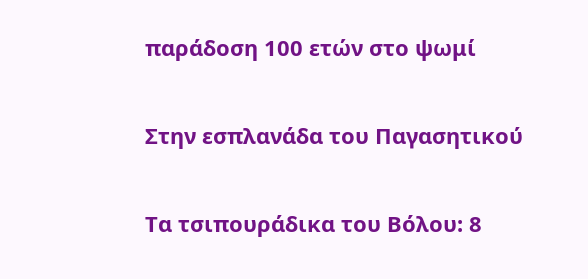παράδοση 100 ετών στο ψωμί

Στην εσπλανάδα του Παγασητικού

Τα τσιπουράδικα του Βόλου: 8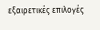εξαιρετικές επιλογές